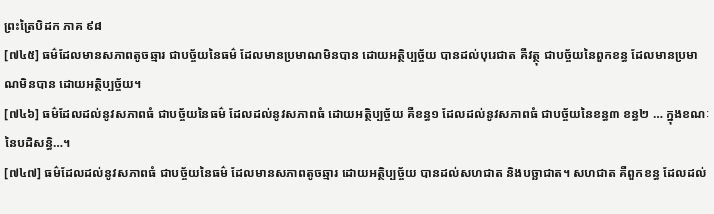ព្រះត្រៃបិដក ភាគ ៩៨
[៧៤៥] ធម៌ដែលមានសភាពតូចឆ្មារ ជាបច្ច័យនៃធម៌ ដែលមានប្រមាណមិនបាន ដោយអត្ថិប្បច្ច័យ បានដល់បុរេជាត គឺវត្ថុ ជាបច្ច័យនៃពួកខន្ធ ដែលមានប្រមាណមិនបាន ដោយអត្ថិប្បច្ច័យ។
[៧៤៦] ធម៌ដែលដល់នូវសភាពធំ ជាបច្ច័យនៃធម៌ ដែលដល់នូវសភាពធំ ដោយអត្ថិប្បច្ច័យ គឺខន្ធ១ ដែលដល់នូវសភាពធំ ជាបច្ច័យនៃខន្ធ៣ ខន្ធ២ … ក្នុងខណៈនៃបដិសន្ធិ…។
[៧៤៧] ធម៌ដែលដល់នូវសភាពធំ ជាបច្ច័យនៃធម៌ ដែលមានសភាពតូចឆ្មារ ដោយអត្ថិប្បច្ច័យ បានដល់សហជាត និងបច្ឆាជាត។ សហជាត គឺពួកខន្ធ ដែលដល់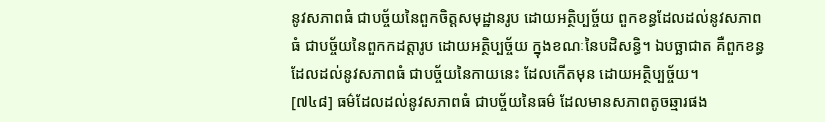នូវសភាពធំ ជាបច្ច័យនៃពួកចិត្តសមុដ្ឋានរូប ដោយអត្ថិប្បច្ច័យ ពួកខន្ធដែលដល់នូវសភាពធំ ជាបច្ច័យនៃពួកកដត្តារូប ដោយអត្ថិប្បច្ច័យ ក្នុងខណៈនៃបដិសន្ធិ។ ឯបច្ឆាជាត គឺពួកខន្ធ ដែលដល់នូវសភាពធំ ជាបច្ច័យនៃកាយនេះ ដែលកើតមុន ដោយអត្ថិប្បច្ច័យ។
[៧៤៨] ធម៌ដែលដល់នូវសភាពធំ ជាបច្ច័យនៃធម៌ ដែលមានសភាពតូចឆ្មារផង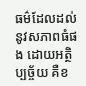ធម៌ដែលដល់នូវសភាពធំផង ដោយអត្ថិប្បច្ច័យ គឺខ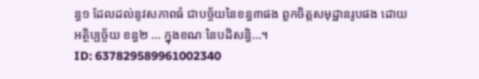ន្ធ១ ដែលដល់នូវសភាពធំ ជាបច្ច័យនៃខន្ធ៣ផង ពួកចិត្តសមុដ្ឋានរូបផង ដោយអត្ថិប្បច្ច័យ ខន្ធ២ … ក្នុងខណៈនៃបដិសន្ធិ…។
ID: 637829589961002340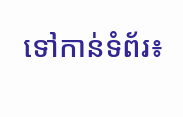ទៅកាន់ទំព័រ៖